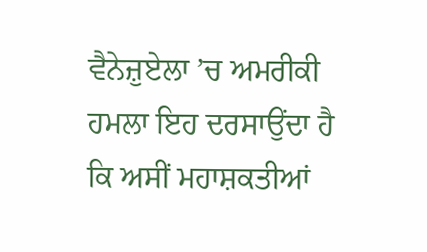ਵੈਨੇਜ਼ੁਏਲਾ ’ਚ ਅਮਰੀਕੀ ਹਮਲਾ ਇਹ ਦਰਸਾਉਂਦਾ ਹੈ ਕਿ ਅਸੀਂ ਮਹਾਸ਼ਕਤੀਆਂ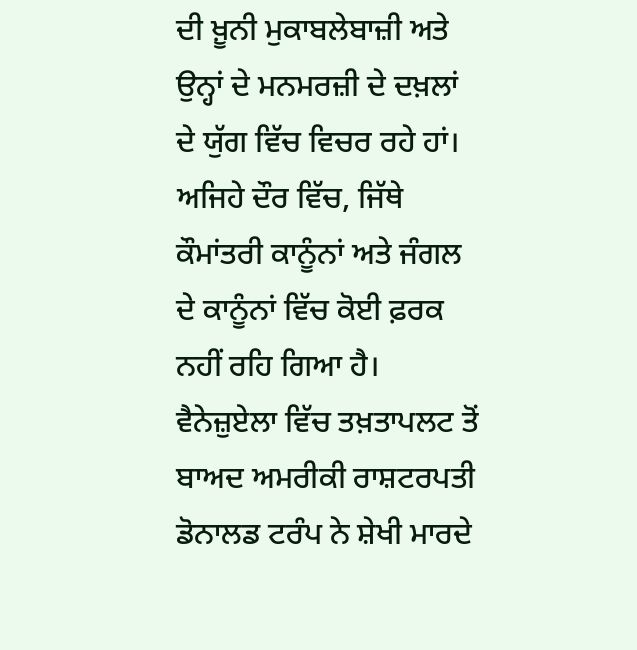ਦੀ ਖ਼ੂਨੀ ਮੁਕਾਬਲੇਬਾਜ਼ੀ ਅਤੇ ਉਨ੍ਹਾਂ ਦੇ ਮਨਮਰਜ਼ੀ ਦੇ ਦਖ਼ਲਾਂ ਦੇ ਯੁੱਗ ਵਿੱਚ ਵਿਚਰ ਰਹੇ ਹਾਂ। ਅਜਿਹੇ ਦੌਰ ਵਿੱਚ, ਜਿੱਥੇ ਕੌਮਾਂਤਰੀ ਕਾਨੂੰਨਾਂ ਅਤੇ ਜੰਗਲ ਦੇ ਕਾਨੂੰਨਾਂ ਵਿੱਚ ਕੋਈ ਫ਼ਰਕ ਨਹੀਂ ਰਹਿ ਗਿਆ ਹੈ। ਵੈਨੇਜ਼ੁਏਲਾ ਵਿੱਚ ਤਖ਼ਤਾਪਲਟ ਤੋਂ ਬਾਅਦ ਅਮਰੀਕੀ ਰਾਸ਼ਟਰਪਤੀ ਡੋਨਾਲਡ ਟਰੰਪ ਨੇ ਸ਼ੇਖੀ ਮਾਰਦੇ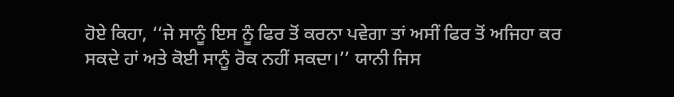ਹੋਏ ਕਿਹਾ, ‘‘ਜੇ ਸਾਨੂੰ ਇਸ ਨੂੰ ਫਿਰ ਤੋਂ ਕਰਨਾ ਪਵੇਗਾ ਤਾਂ ਅਸੀਂ ਫਿਰ ਤੋਂ ਅਜਿਹਾ ਕਰ ਸਕਦੇ ਹਾਂ ਅਤੇ ਕੋਈ ਸਾਨੂੰ ਰੋਕ ਨਹੀਂ ਸਕਦਾ।’’ ਯਾਨੀ ਜਿਸ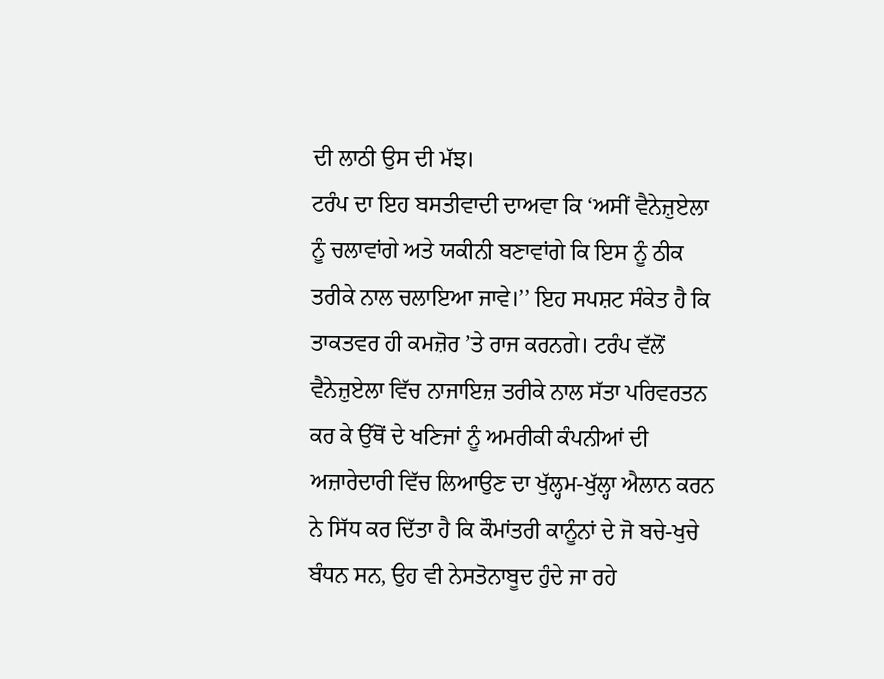ਦੀ ਲਾਠੀ ਉਸ ਦੀ ਮੱਝ।
ਟਰੰਪ ਦਾ ਇਹ ਬਸਤੀਵਾਦੀ ਦਾਅਵਾ ਕਿ ‘ਅਸੀਂ ਵੈਨੇਜ਼ੁਏਲਾ ਨੂੰ ਚਲਾਵਾਂਗੇ ਅਤੇ ਯਕੀਨੀ ਬਣਾਵਾਂਗੇ ਕਿ ਇਸ ਨੂੰ ਠੀਕ ਤਰੀਕੇ ਨਾਲ ਚਲਾਇਆ ਜਾਵੇ।’’ ਇਹ ਸਪਸ਼ਟ ਸੰਕੇਤ ਹੈ ਕਿ ਤਾਕਤਵਰ ਹੀ ਕਮਜ਼ੋਰ ’ਤੇ ਰਾਜ ਕਰਨਗੇ। ਟਰੰਪ ਵੱਲੋਂ ਵੈਨੇਜ਼ੁਏਲਾ ਵਿੱਚ ਨਾਜਾਇਜ਼ ਤਰੀਕੇ ਨਾਲ ਸੱਤਾ ਪਰਿਵਰਤਨ ਕਰ ਕੇ ਉੱਥੋਂ ਦੇ ਖਣਿਜਾਂ ਨੂੰ ਅਮਰੀਕੀ ਕੰਪਨੀਆਂ ਦੀ ਅਜ਼ਾਰੇਦਾਰੀ ਵਿੱਚ ਲਿਆਉਣ ਦਾ ਖੁੱਲ੍ਹਮ-ਖੁੱਲ੍ਹਾ ਐਲਾਨ ਕਰਨ ਨੇ ਸਿੱਧ ਕਰ ਦਿੱਤਾ ਹੈ ਕਿ ਕੌਮਾਂਤਰੀ ਕਾਨੂੰਨਾਂ ਦੇ ਜੋ ਬਚੇ-ਖੁਚੇ ਬੰਧਨ ਸਨ, ਉਹ ਵੀ ਨੇਸਤੋਨਾਬੂਦ ਹੁੰਦੇ ਜਾ ਰਹੇ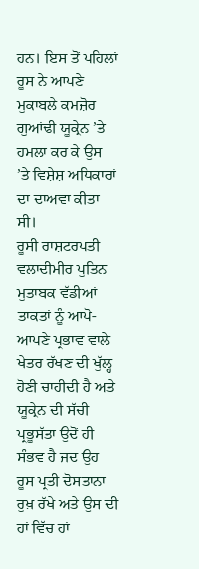ਹਨ। ਇਸ ਤੋਂ ਪਹਿਲਾਂ ਰੂਸ ਨੇ ਆਪਣੇ ਮੁਕਾਬਲੇ ਕਮਜ਼ੋਰ ਗੁਆਂਢੀ ਯੂਕ੍ਰੇਨ ’ਤੇ ਹਮਲਾ ਕਰ ਕੇ ਉਸ ’ਤੇ ਵਿਸ਼ੇਸ਼ ਅਧਿਕਾਰਾਂ ਦਾ ਦਾਅਵਾ ਕੀਤਾ ਸੀ।
ਰੂਸੀ ਰਾਸ਼ਟਰਪਤੀ ਵਲਾਦੀਮੀਰ ਪੁਤਿਨ ਮੁਤਾਬਕ ਵੱਡੀਆਂ ਤਾਕਤਾਂ ਨੂੰ ਆਪੋ-ਆਪਣੇ ਪ੍ਰਭਾਵ ਵਾਲੇ ਖੇਤਰ ਰੱਖਣ ਦੀ ਖੁੱਲ੍ਹ ਹੋਣੀ ਚਾਹੀਦੀ ਹੈ ਅਤੇ ਯੂਕ੍ਰੇਨ ਦੀ ਸੱਚੀ ਪ੍ਰਭੂਸੱਤਾ ਉਦੋਂ ਹੀ ਸੰਭਵ ਹੈ ਜਦ ਉਹ ਰੂਸ ਪ੍ਰਤੀ ਦੋਸਤਾਨਾ ਰੁਖ਼ ਰੱਖੇ ਅਤੇ ਉਸ ਦੀ ਹਾਂ ਵਿੱਚ ਹਾਂ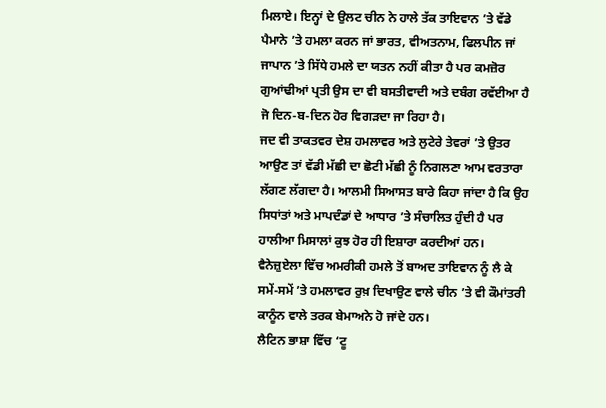ਮਿਲਾਏ। ਇਨ੍ਹਾਂ ਦੇ ਉਲਟ ਚੀਨ ਨੇ ਹਾਲੇ ਤੱਕ ਤਾਇਵਾਨ ’ਤੇ ਵੱਡੇ ਪੈਮਾਨੇ ’ਤੇ ਹਮਲਾ ਕਰਨ ਜਾਂ ਭਾਰਤ, ਵੀਅਤਨਾਮ, ਫਿਲਪੀਨ ਜਾਂ ਜਾਪਾਨ ’ਤੇ ਸਿੱਧੇ ਹਮਲੇ ਦਾ ਯਤਨ ਨਹੀਂ ਕੀਤਾ ਹੈ ਪਰ ਕਮਜ਼ੋਰ ਗੁਆਂਢੀਆਂ ਪ੍ਰਤੀ ਉਸ ਦਾ ਵੀ ਬਸਤੀਵਾਦੀ ਅਤੇ ਦਬੰਗ ਰਵੱਈਆ ਹੈ ਜੋ ਦਿਨ-ਬ-ਦਿਨ ਹੋਰ ਵਿਗੜਦਾ ਜਾ ਰਿਹਾ ਹੈ।
ਜਦ ਵੀ ਤਾਕਤਵਰ ਦੇਸ਼ ਹਮਲਾਵਰ ਅਤੇ ਲੁਟੇਰੇ ਤੇਵਰਾਂ ’ਤੇ ਉਤਰ ਆਉਣ ਤਾਂ ਵੱਡੀ ਮੱਛੀ ਦਾ ਛੋਟੀ ਮੱਛੀ ਨੂੰ ਨਿਗਲਣਾ ਆਮ ਵਰਤਾਰਾ ਲੱਗਣ ਲੱਗਦਾ ਹੈ। ਆਲਮੀ ਸਿਆਸਤ ਬਾਰੇ ਕਿਹਾ ਜਾਂਦਾ ਹੈ ਕਿ ਉਹ ਸਿਧਾਂਤਾਂ ਅਤੇ ਮਾਪਦੰਡਾਂ ਦੇ ਆਧਾਰ ’ਤੇ ਸੰਚਾਲਿਤ ਹੁੰਦੀ ਹੈ ਪਰ ਹਾਲੀਆ ਮਿਸਾਲਾਂ ਕੁਝ ਹੋਰ ਹੀ ਇਸ਼ਾਰਾ ਕਰਦੀਆਂ ਹਨ। ਵੈਨੇਜ਼ੁਏਲਾ ਵਿੱਚ ਅਮਰੀਕੀ ਹਮਲੇ ਤੋਂ ਬਾਅਦ ਤਾਇਵਾਨ ਨੂੰ ਲੈ ਕੇ ਸਮੇਂ-ਸਮੇਂ ’ਤੇ ਹਮਲਾਵਰ ਰੁਖ਼ ਦਿਖਾਉਣ ਵਾਲੇ ਚੀਨ ’ਤੇ ਵੀ ਕੌਮਾਂਤਰੀ ਕਾਨੂੰਨ ਵਾਲੇ ਤਰਕ ਬੇਮਾਅਨੇ ਹੋ ਜਾਂਦੇ ਹਨ।
ਲੈਟਿਨ ਭਾਸ਼ਾ ਵਿੱਚ ‘ਟੂ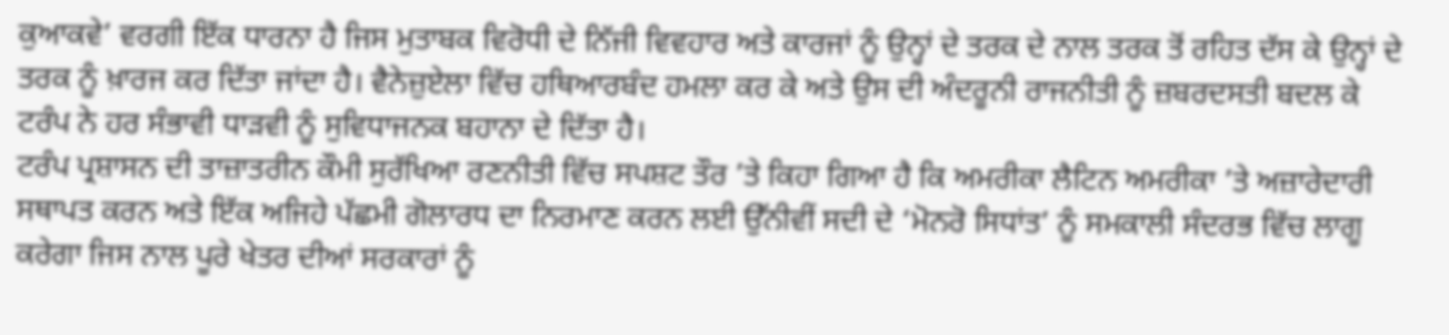ਕੁਆਕਵੇ’ ਵਰਗੀ ਇੱਕ ਧਾਰਨਾ ਹੈ ਜਿਸ ਮੁਤਾਬਕ ਵਿਰੋਧੀ ਦੇ ਨਿੱਜੀ ਵਿਵਹਾਰ ਅਤੇ ਕਾਰਜਾਂ ਨੂੰ ਉਨ੍ਹਾਂ ਦੇ ਤਰਕ ਦੇ ਨਾਲ ਤਰਕ ਤੋਂ ਰਹਿਤ ਦੱਸ ਕੇ ਉਨ੍ਹਾਂ ਦੇ ਤਰਕ ਨੂੰ ਖ਼ਾਰਜ ਕਰ ਦਿੱਤਾ ਜਾਂਦਾ ਹੈ। ਵੈਨੇਜ਼ੁਏਲਾ ਵਿੱਚ ਹਥਿਆਰਬੰਦ ਹਮਲਾ ਕਰ ਕੇ ਅਤੇ ਉਸ ਦੀ ਅੰਦਰੂਨੀ ਰਾਜਨੀਤੀ ਨੂੰ ਜ਼ਬਰਦਸਤੀ ਬਦਲ ਕੇ ਟਰੰਪ ਨੇ ਹਰ ਸੰਭਾਵੀ ਧਾੜਵੀ ਨੂੰ ਸੁਵਿਧਾਜਨਕ ਬਹਾਨਾ ਦੇ ਦਿੱਤਾ ਹੈ।
ਟਰੰਪ ਪ੍ਰਸ਼ਾਸਨ ਦੀ ਤਾਜ਼ਾਤਰੀਨ ਕੌਮੀ ਸੁਰੱਖਿਆ ਰਣਨੀਤੀ ਵਿੱਚ ਸਪਸ਼ਟ ਤੌਰ ’ਤੇ ਕਿਹਾ ਗਿਆ ਹੈ ਕਿ ਅਮਰੀਕਾ ਲੈਟਿਨ ਅਮਰੀਕਾ ’ਤੇ ਅਜ਼ਾਰੇਦਾਰੀ ਸਥਾਪਤ ਕਰਨ ਅਤੇ ਇੱਕ ਅਜਿਹੇ ਪੱਛਮੀ ਗੋਲਾਰਧ ਦਾ ਨਿਰਮਾਣ ਕਰਨ ਲਈ ਉੱਨੀਵੀਂ ਸਦੀ ਦੇ ‘ਮੋਨਰੋ ਸਿਧਾਂਤ’ ਨੂੰ ਸਮਕਾਲੀ ਸੰਦਰਭ ਵਿੱਚ ਲਾਗੂ ਕਰੇਗਾ ਜਿਸ ਨਾਲ ਪੂਰੇ ਖੇਤਰ ਦੀਆਂ ਸਰਕਾਰਾਂ ਨੂੰ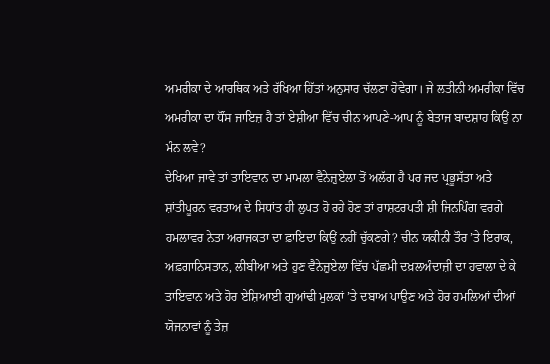ਅਮਰੀਕਾ ਦੇ ਆਰਥਿਕ ਅਤੇ ਰੱਖਿਆ ਹਿੱਤਾਂ ਅਨੁਸਾਰ ਚੱਲਣਾ ਹੋਵੇਗਾ। ਜੇ ਲਤੀਨੀ ਅਮਰੀਕਾ ਵਿੱਚ ਅਮਰੀਕਾ ਦਾ ਧੌਂਸ ਜਾਇਜ਼ ਹੈ ਤਾਂ ਏਸ਼ੀਆ ਵਿੱਚ ਚੀਨ ਆਪਣੇ-ਆਪ ਨੂੰ ਬੇਤਾਜ ਬਾਦਸ਼ਾਹ ਕਿਉਂ ਨਾ ਮੰਨ ਲਵੇ?
ਦੇਖਿਆ ਜਾਵੇ ਤਾਂ ਤਾਇਵਾਨ ਦਾ ਮਾਮਲਾ ਵੈਨੇਜ਼ੁਏਲਾ ਤੋਂ ਅਲੱਗ ਹੈ ਪਰ ਜਦ ਪ੍ਰਭੂਸੱਤਾ ਅਤੇ ਸ਼ਾਂਤੀਪੂਰਨ ਵਰਤਾਅ ਦੇ ਸਿਧਾਂਤ ਹੀ ਲੁਪਤ ਹੋ ਰਹੇ ਹੋਣ ਤਾਂ ਰਾਸ਼ਟਰਪਤੀ ਸ਼ੀ ਜਿਨਪਿੰਗ ਵਰਗੇ ਹਮਲਾਵਰ ਨੇਤਾ ਅਰਾਜਕਤਾ ਦਾ ਫ਼ਾਇਦਾ ਕਿਉਂ ਨਹੀਂ ਚੁੱਕਣਗੇ? ਚੀਨ ਯਕੀਨੀ ਤੌਰ ’ਤੇ ਇਰਾਕ, ਅਫ਼ਗਾਨਿਸਤਾਨ, ਲੀਬੀਆ ਅਤੇ ਹੁਣ ਵੈਨੇਜ਼ੁਏਲਾ ਵਿੱਚ ਪੱਛਮੀ ਦਖ਼ਲਅੰਦਾਜ਼ੀ ਦਾ ਹਵਾਲਾ ਦੇ ਕੇ ਤਾਇਵਾਨ ਅਤੇ ਹੋਰ ਏਸ਼ਿਆਈ ਗੁਆਂਢੀ ਮੁਲਕਾਂ ’ਤੇ ਦਬਾਅ ਪਾਉਣ ਅਤੇ ਹੋਰ ਹਮਲਿਆਂ ਦੀਆਂ ਯੋਜਨਾਵਾਂ ਨੂੰ ਤੇਜ਼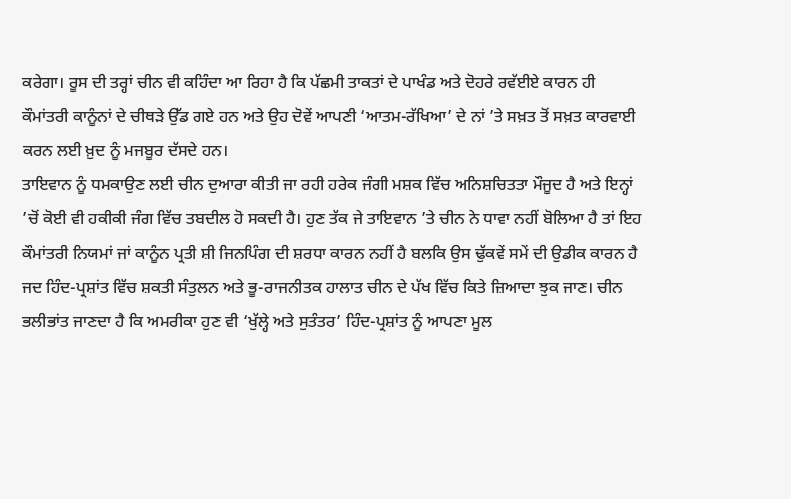ਕਰੇਗਾ। ਰੂਸ ਦੀ ਤਰ੍ਹਾਂ ਚੀਨ ਵੀ ਕਹਿੰਦਾ ਆ ਰਿਹਾ ਹੈ ਕਿ ਪੱਛਮੀ ਤਾਕਤਾਂ ਦੇ ਪਾਖੰਡ ਅਤੇ ਦੋਹਰੇ ਰਵੱਈਏ ਕਾਰਨ ਹੀ ਕੌਮਾਂਤਰੀ ਕਾਨੂੰਨਾਂ ਦੇ ਚੀਥੜੇ ਉੱਡ ਗਏ ਹਨ ਅਤੇ ਉਹ ਦੋਵੇਂ ਆਪਣੀ ‘ਆਤਮ-ਰੱਖਿਆ’ ਦੇ ਨਾਂ ’ਤੇ ਸਖ਼ਤ ਤੋਂ ਸਖ਼ਤ ਕਾਰਵਾਈ ਕਰਨ ਲਈ ਖ਼ੁਦ ਨੂੰ ਮਜਬੂਰ ਦੱਸਦੇ ਹਨ।
ਤਾਇਵਾਨ ਨੂੰ ਧਮਕਾਉਣ ਲਈ ਚੀਨ ਦੁਆਰਾ ਕੀਤੀ ਜਾ ਰਹੀ ਹਰੇਕ ਜੰਗੀ ਮਸ਼ਕ ਵਿੱਚ ਅਨਿਸ਼ਚਿਤਤਾ ਮੌਜੂਦ ਹੈ ਅਤੇ ਇਨ੍ਹਾਂ ’ਚੋਂ ਕੋਈ ਵੀ ਹਕੀਕੀ ਜੰਗ ਵਿੱਚ ਤਬਦੀਲ ਹੋ ਸਕਦੀ ਹੈ। ਹੁਣ ਤੱਕ ਜੇ ਤਾਇਵਾਨ ’ਤੇ ਚੀਨ ਨੇ ਧਾਵਾ ਨਹੀਂ ਬੋਲਿਆ ਹੈ ਤਾਂ ਇਹ ਕੌਮਾਂਤਰੀ ਨਿਯਮਾਂ ਜਾਂ ਕਾਨੂੰਨ ਪ੍ਰਤੀ ਸ਼ੀ ਜਿਨਪਿੰਗ ਦੀ ਸ਼ਰਧਾ ਕਾਰਨ ਨਹੀਂ ਹੈ ਬਲਕਿ ਉਸ ਢੁੱਕਵੇਂ ਸਮੇਂ ਦੀ ਉਡੀਕ ਕਾਰਨ ਹੈ ਜਦ ਹਿੰਦ-ਪ੍ਰਸ਼ਾਂਤ ਵਿੱਚ ਸ਼ਕਤੀ ਸੰਤੁਲਨ ਅਤੇ ਭੂ-ਰਾਜਨੀਤਕ ਹਾਲਾਤ ਚੀਨ ਦੇ ਪੱਖ ਵਿੱਚ ਕਿਤੇ ਜ਼ਿਆਦਾ ਝੁਕ ਜਾਣ। ਚੀਨ ਭਲੀਭਾਂਤ ਜਾਣਦਾ ਹੈ ਕਿ ਅਮਰੀਕਾ ਹੁਣ ਵੀ ‘ਖੁੱਲ੍ਹੇ ਅਤੇ ਸੁਤੰਤਰ’ ਹਿੰਦ-ਪ੍ਰਸ਼ਾਂਤ ਨੂੰ ਆਪਣਾ ਮੂਲ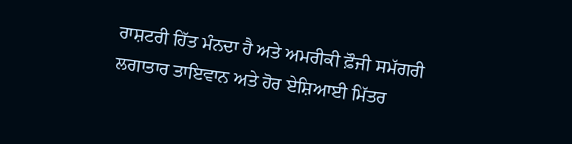ਰਾਸ਼ਟਰੀ ਹਿੱਤ ਮੰਨਦਾ ਹੈ ਅਤੇ ਅਮਰੀਕੀ ਫ਼ੌਜੀ ਸਮੱਗਰੀ ਲਗਾਤਾਰ ਤਾਇਵਾਨ ਅਤੇ ਹੋਰ ਏਸ਼ਿਆਈ ਮਿੱਤਰ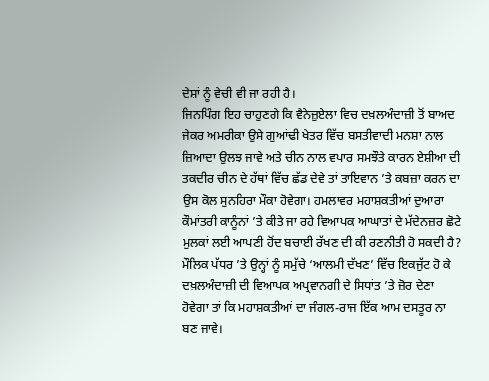ਦੇਸ਼ਾਂ ਨੂੰ ਵੇਚੀ ਵੀ ਜਾ ਰਹੀ ਹੈ।
ਜਿਨਪਿੰਗ ਇਹ ਚਾਹੁਣਗੇ ਕਿ ਵੈਨੇਜ਼ੁਏਲਾ ਵਿਚ ਦਖ਼ਲਅੰਦਾਜ਼ੀ ਤੋਂ ਬਾਅਦ ਜੇਕਰ ਅਮਰੀਕਾ ਉਸੇ ਗੁਆਂਢੀ ਖੇਤਰ ਵਿੱਚ ਬਸਤੀਵਾਦੀ ਮਨਸ਼ਾ ਨਾਲ ਜ਼ਿਆਦਾ ਉਲਝ ਜਾਵੇ ਅਤੇ ਚੀਨ ਨਾਲ ਵਪਾਰ ਸਮਝੌਤੇ ਕਾਰਨ ਏਸ਼ੀਆ ਦੀ ਤਕਦੀਰ ਚੀਨ ਦੇ ਹੱਥਾਂ ਵਿੱਚ ਛੱਡ ਦੇਵੇ ਤਾਂ ਤਾਇਵਾਨ ’ਤੇ ਕਬਜ਼ਾ ਕਰਨ ਦਾ ਉਸ ਕੋਲ ਸੁਨਹਿਰਾ ਮੌਕਾ ਹੋਵੇਗਾ। ਹਮਲਾਵਰ ਮਹਾਸ਼ਕਤੀਆਂ ਦੁਆਰਾ ਕੌਮਾਂਤਰੀ ਕਾਨੂੰਨਾਂ ’ਤੇ ਕੀਤੇ ਜਾ ਰਹੇ ਵਿਆਪਕ ਆਘਾਤਾਂ ਦੇ ਮੱਦੇਨਜ਼ਰ ਛੋਟੇ ਮੁਲਕਾਂ ਲਈ ਆਪਣੀ ਹੋਂਦ ਬਚਾਈ ਰੱਖਣ ਦੀ ਕੀ ਰਣਨੀਤੀ ਹੋ ਸਕਦੀ ਹੈ?
ਮੌਲਿਕ ਪੱਧਰ ’ਤੇ ਉਨ੍ਹਾਂ ਨੂੰ ਸਮੁੱਚੇ ‘ਆਲਮੀ ਦੱਖਣ’ ਵਿੱਚ ਇਕਜੁੱਟ ਹੋ ਕੇ ਦਖ਼ਲਅੰਦਾਜ਼ੀ ਦੀ ਵਿਆਪਕ ਅਪ੍ਰਵਾਨਗੀ ਦੇ ਸਿਧਾਂਤ ’ਤੇ ਜ਼ੋਰ ਦੇਣਾ ਹੋਵੇਗਾ ਤਾਂ ਕਿ ਮਹਾਸ਼ਕਤੀਆਂ ਦਾ ਜੰਗਲ-ਰਾਜ ਇੱਕ ਆਮ ਦਸਤੂਰ ਨਾ ਬਣ ਜਾਵੇ।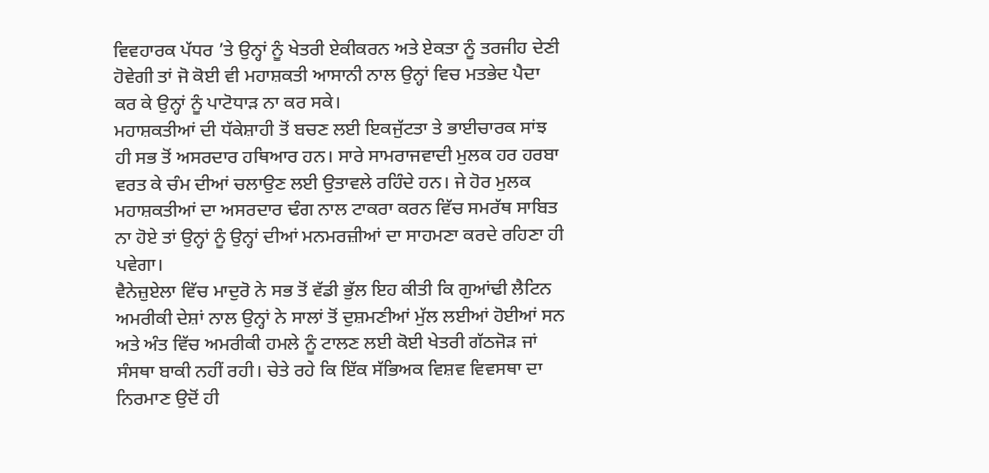ਵਿਵਹਾਰਕ ਪੱਧਰ ’ਤੇ ਉਨ੍ਹਾਂ ਨੂੰ ਖੇਤਰੀ ਏਕੀਕਰਨ ਅਤੇ ਏਕਤਾ ਨੂੰ ਤਰਜੀਹ ਦੇਣੀ ਹੋਵੇਗੀ ਤਾਂ ਜੋ ਕੋਈ ਵੀ ਮਹਾਸ਼ਕਤੀ ਆਸਾਨੀ ਨਾਲ ਉਨ੍ਹਾਂ ਵਿਚ ਮਤਭੇਦ ਪੈਦਾ ਕਰ ਕੇ ਉਨ੍ਹਾਂ ਨੂੰ ਪਾਟੋਧਾੜ ਨਾ ਕਰ ਸਕੇ।
ਮਹਾਸ਼ਕਤੀਆਂ ਦੀ ਧੱਕੇਸ਼ਾਹੀ ਤੋਂ ਬਚਣ ਲਈ ਇਕਜੁੱਟਤਾ ਤੇ ਭਾਈਚਾਰਕ ਸਾਂਝ ਹੀ ਸਭ ਤੋਂ ਅਸਰਦਾਰ ਹਥਿਆਰ ਹਨ। ਸਾਰੇ ਸਾਮਰਾਜਵਾਦੀ ਮੁਲਕ ਹਰ ਹਰਬਾ ਵਰਤ ਕੇ ਚੰਮ ਦੀਆਂ ਚਲਾਉਣ ਲਈ ਉਤਾਵਲੇ ਰਹਿੰਦੇ ਹਨ। ਜੇ ਹੋਰ ਮੁਲਕ ਮਹਾਸ਼ਕਤੀਆਂ ਦਾ ਅਸਰਦਾਰ ਢੰਗ ਨਾਲ ਟਾਕਰਾ ਕਰਨ ਵਿੱਚ ਸਮਰੱਥ ਸਾਬਿਤ ਨਾ ਹੋਏ ਤਾਂ ਉਨ੍ਹਾਂ ਨੂੰ ਉਨ੍ਹਾਂ ਦੀਆਂ ਮਨਮਰਜ਼ੀਆਂ ਦਾ ਸਾਹਮਣਾ ਕਰਦੇ ਰਹਿਣਾ ਹੀ ਪਵੇਗਾ।
ਵੈਨੇਜ਼ੁਏਲਾ ਵਿੱਚ ਮਾਦੁਰੋ ਨੇ ਸਭ ਤੋਂ ਵੱਡੀ ਭੁੱਲ ਇਹ ਕੀਤੀ ਕਿ ਗੁਆਂਢੀ ਲੈਟਿਨ ਅਮਰੀਕੀ ਦੇਸ਼ਾਂ ਨਾਲ ਉਨ੍ਹਾਂ ਨੇ ਸਾਲਾਂ ਤੋਂ ਦੁਸ਼ਮਣੀਆਂ ਮੁੱਲ ਲਈਆਂ ਹੋਈਆਂ ਸਨ ਅਤੇ ਅੰਤ ਵਿੱਚ ਅਮਰੀਕੀ ਹਮਲੇ ਨੂੰ ਟਾਲਣ ਲਈ ਕੋਈ ਖੇਤਰੀ ਗੱਠਜੋੜ ਜਾਂ ਸੰਸਥਾ ਬਾਕੀ ਨਹੀਂ ਰਹੀ। ਚੇਤੇ ਰਹੇ ਕਿ ਇੱਕ ਸੱਭਿਅਕ ਵਿਸ਼ਵ ਵਿਵਸਥਾ ਦਾ ਨਿਰਮਾਣ ਉਦੋਂ ਹੀ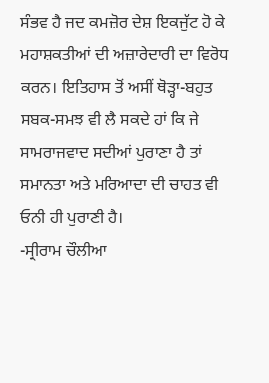ਸੰਭਵ ਹੈ ਜਦ ਕਮਜ਼ੋਰ ਦੇਸ਼ ਇਕਜੁੱਟ ਹੋ ਕੇ ਮਹਾਸ਼ਕਤੀਆਂ ਦੀ ਅਜ਼ਾਰੇਦਾਰੀ ਦਾ ਵਿਰੋਧ ਕਰਨ। ਇਤਿਹਾਸ ਤੋਂ ਅਸੀਂ ਥੋੜ੍ਹਾ-ਬਹੁਤ ਸਬਕ-ਸਮਝ ਵੀ ਲੈ ਸਕਦੇ ਹਾਂ ਕਿ ਜੇ ਸਾਮਰਾਜਵਾਦ ਸਦੀਆਂ ਪੁਰਾਣਾ ਹੈ ਤਾਂ ਸਮਾਨਤਾ ਅਤੇ ਮਰਿਆਦਾ ਦੀ ਚਾਹਤ ਵੀ ਓਨੀ ਹੀ ਪੁਰਾਣੀ ਹੈ।
-ਸ੍ਰੀਰਾਮ ਚੌਲੀਆ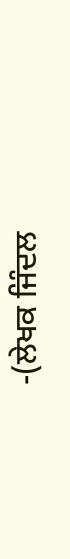-(ਲੇਖਕ ਜਿੰਦਲ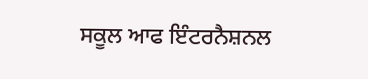ਸਕੂਲ ਆਫ ਇੰਟਰਨੈਸ਼ਨਲ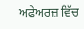ਅਫੇਅਰਜ਼ ਵਿੱਚ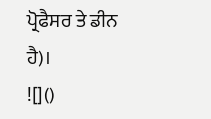ਪ੍ਰੋਫੈਸਰ ਤੇ ਡੀਨ ਹੈ)।
![]()